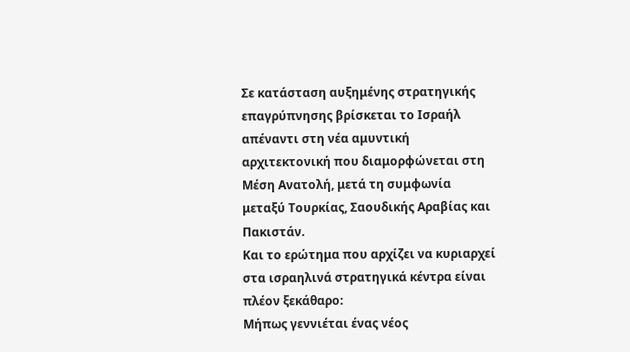Σε κατάσταση αυξημένης στρατηγικής επαγρύπνησης βρίσκεται το Ισραήλ απέναντι στη νέα αμυντική αρχιτεκτονική που διαμορφώνεται στη Μέση Ανατολή, μετά τη συμφωνία μεταξύ Τουρκίας, Σαουδικής Αραβίας και Πακιστάν.
Και το ερώτημα που αρχίζει να κυριαρχεί στα ισραηλινά στρατηγικά κέντρα είναι πλέον ξεκάθαρο:
Μήπως γεννιέται ένας νέος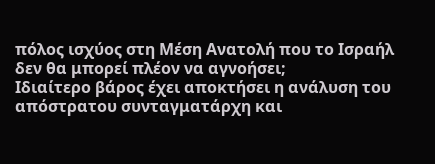πόλος ισχύος στη Μέση Ανατολή που το Ισραήλ δεν θα μπορεί πλέον να αγνοήσει;
Ιδιαίτερο βάρος έχει αποκτήσει η ανάλυση του απόστρατου συνταγματάρχη και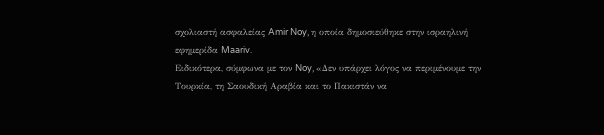σχολιαστή ασφαλείας Amir Noy, η οποία δημοσιεύθηκε στην ισραηλινή εφημερίδα Maariv.
Ειδικότερα, σύμφωνα με τον Noy, «Δεν υπάρχει λόγος να περιμένουμε την Τουρκία, τη Σαουδική Αραβία και το Πακιστάν να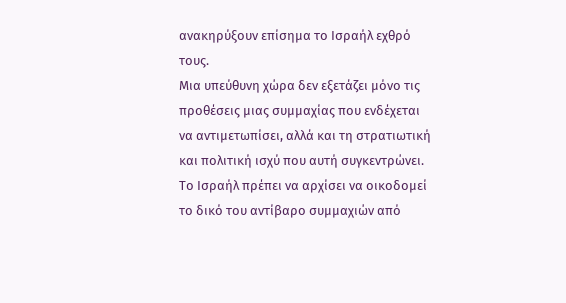ανακηρύξουν επίσημα το Ισραήλ εχθρό τους.
Μια υπεύθυνη χώρα δεν εξετάζει μόνο τις προθέσεις μιας συμμαχίας που ενδέχεται να αντιμετωπίσει, αλλά και τη στρατιωτική και πολιτική ισχύ που αυτή συγκεντρώνει.
Το Ισραήλ πρέπει να αρχίσει να οικοδομεί το δικό του αντίβαρο συμμαχιών από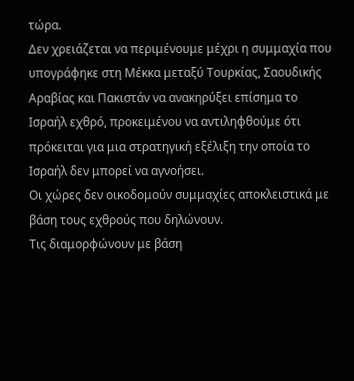τώρα.
Δεν χρειάζεται να περιμένουμε μέχρι η συμμαχία που υπογράφηκε στη Μέκκα μεταξύ Τουρκίας, Σαουδικής Αραβίας και Πακιστάν να ανακηρύξει επίσημα το Ισραήλ εχθρό, προκειμένου να αντιληφθούμε ότι πρόκειται για μια στρατηγική εξέλιξη την οποία το Ισραήλ δεν μπορεί να αγνοήσει.
Οι χώρες δεν οικοδομούν συμμαχίες αποκλειστικά με βάση τους εχθρούς που δηλώνουν.
Τις διαμορφώνουν με βάση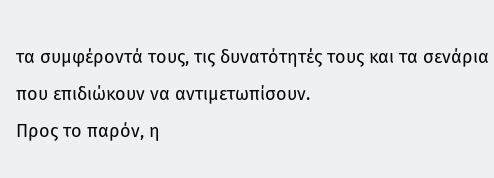τα συμφέροντά τους, τις δυνατότητές τους και τα σενάρια που επιδιώκουν να αντιμετωπίσουν.
Προς το παρόν, η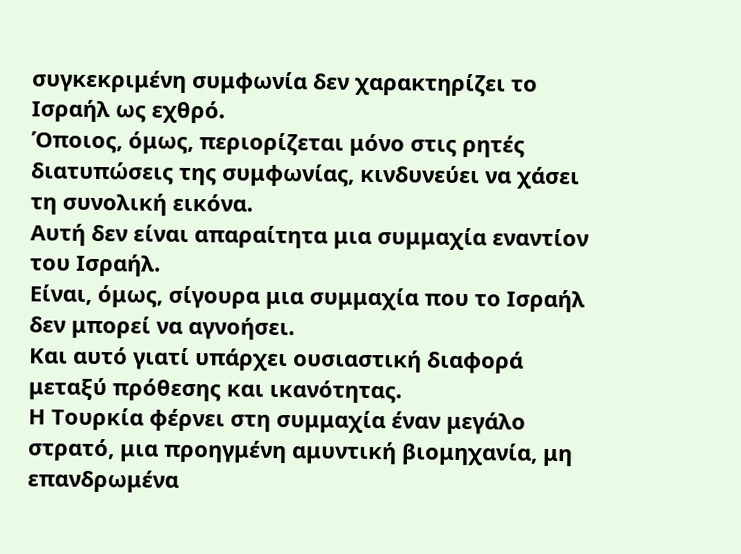συγκεκριμένη συμφωνία δεν χαρακτηρίζει το Ισραήλ ως εχθρό.
Όποιος, όμως, περιορίζεται μόνο στις ρητές διατυπώσεις της συμφωνίας, κινδυνεύει να χάσει τη συνολική εικόνα.
Αυτή δεν είναι απαραίτητα μια συμμαχία εναντίον του Ισραήλ.
Είναι, όμως, σίγουρα μια συμμαχία που το Ισραήλ δεν μπορεί να αγνοήσει.
Και αυτό γιατί υπάρχει ουσιαστική διαφορά μεταξύ πρόθεσης και ικανότητας.
Η Τουρκία φέρνει στη συμμαχία έναν μεγάλο στρατό, μια προηγμένη αμυντική βιομηχανία, μη επανδρωμένα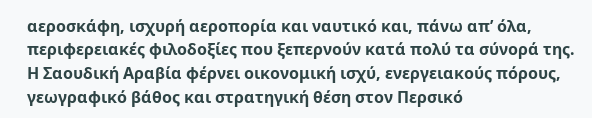αεροσκάφη, ισχυρή αεροπορία και ναυτικό και, πάνω απ’ όλα, περιφερειακές φιλοδοξίες που ξεπερνούν κατά πολύ τα σύνορά της.
Η Σαουδική Αραβία φέρνει οικονομική ισχύ, ενεργειακούς πόρους, γεωγραφικό βάθος και στρατηγική θέση στον Περσικό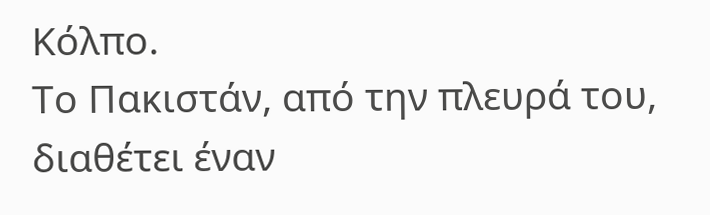Κόλπο.
Το Πακιστάν, από την πλευρά του, διαθέτει έναν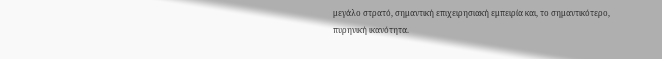μεγάλο στρατό, σημαντική επιχειρησιακή εμπειρία και, το σημαντικότερο, πυρηνική ικανότητα.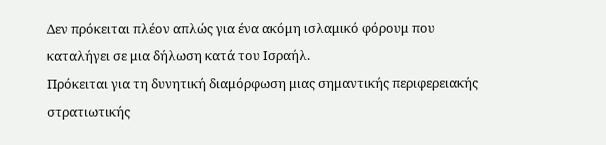Δεν πρόκειται πλέον απλώς για ένα ακόμη ισλαμικό φόρουμ που καταλήγει σε μια δήλωση κατά του Ισραήλ.
Πρόκειται για τη δυνητική διαμόρφωση μιας σημαντικής περιφερειακής στρατιωτικής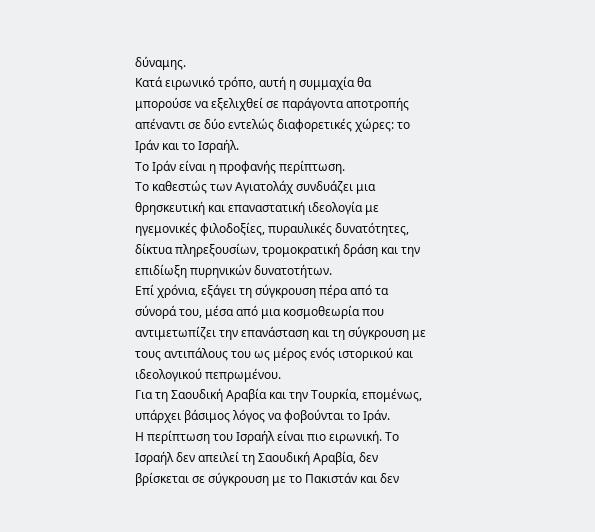δύναμης.
Κατά ειρωνικό τρόπο, αυτή η συμμαχία θα μπορούσε να εξελιχθεί σε παράγοντα αποτροπής απέναντι σε δύο εντελώς διαφορετικές χώρες: το Ιράν και το Ισραήλ.
Το Ιράν είναι η προφανής περίπτωση.
Το καθεστώς των Αγιατολάχ συνδυάζει μια θρησκευτική και επαναστατική ιδεολογία με ηγεμονικές φιλοδοξίες, πυραυλικές δυνατότητες, δίκτυα πληρεξουσίων, τρομοκρατική δράση και την επιδίωξη πυρηνικών δυνατοτήτων.
Επί χρόνια, εξάγει τη σύγκρουση πέρα από τα σύνορά του, μέσα από μια κοσμοθεωρία που αντιμετωπίζει την επανάσταση και τη σύγκρουση με τους αντιπάλους του ως μέρος ενός ιστορικού και ιδεολογικού πεπρωμένου.
Για τη Σαουδική Αραβία και την Τουρκία, επομένως, υπάρχει βάσιμος λόγος να φοβούνται το Ιράν.
Η περίπτωση του Ισραήλ είναι πιο ειρωνική. Το Ισραήλ δεν απειλεί τη Σαουδική Αραβία, δεν βρίσκεται σε σύγκρουση με το Πακιστάν και δεν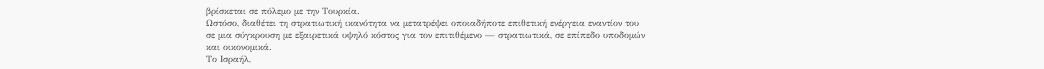βρίσκεται σε πόλεμο με την Τουρκία.
Ωστόσο, διαθέτει τη στρατιωτική ικανότητα να μετατρέψει οποιαδήποτε επιθετική ενέργεια εναντίον του σε μια σύγκρουση με εξαιρετικά υψηλό κόστος για τον επιτιθέμενο — στρατιωτικά, σε επίπεδο υποδομών και οικονομικά.
Το Ισραήλ,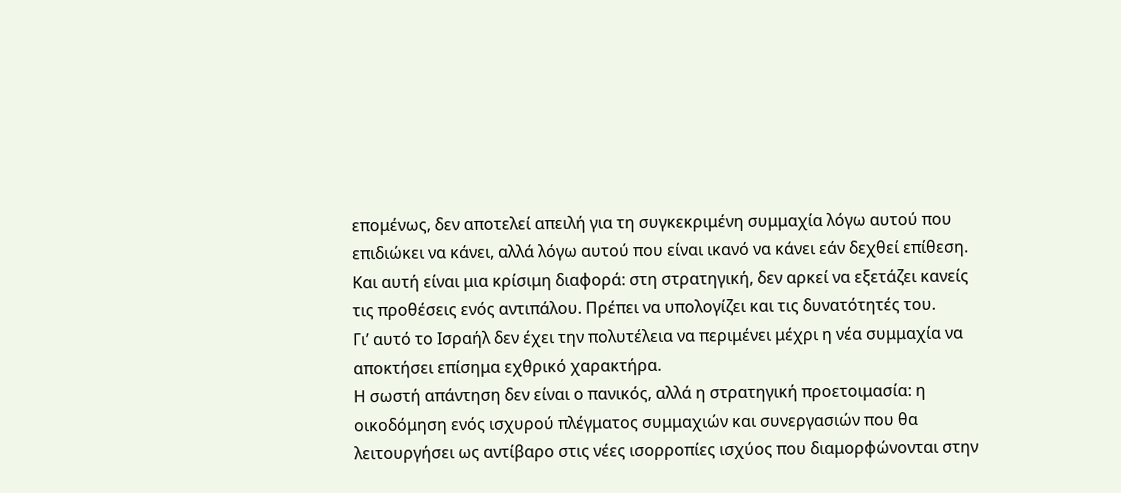επομένως, δεν αποτελεί απειλή για τη συγκεκριμένη συμμαχία λόγω αυτού που επιδιώκει να κάνει, αλλά λόγω αυτού που είναι ικανό να κάνει εάν δεχθεί επίθεση.
Και αυτή είναι μια κρίσιμη διαφορά: στη στρατηγική, δεν αρκεί να εξετάζει κανείς τις προθέσεις ενός αντιπάλου. Πρέπει να υπολογίζει και τις δυνατότητές του.
Γι’ αυτό το Ισραήλ δεν έχει την πολυτέλεια να περιμένει μέχρι η νέα συμμαχία να αποκτήσει επίσημα εχθρικό χαρακτήρα.
Η σωστή απάντηση δεν είναι ο πανικός, αλλά η στρατηγική προετοιμασία: η οικοδόμηση ενός ισχυρού πλέγματος συμμαχιών και συνεργασιών που θα λειτουργήσει ως αντίβαρο στις νέες ισορροπίες ισχύος που διαμορφώνονται στην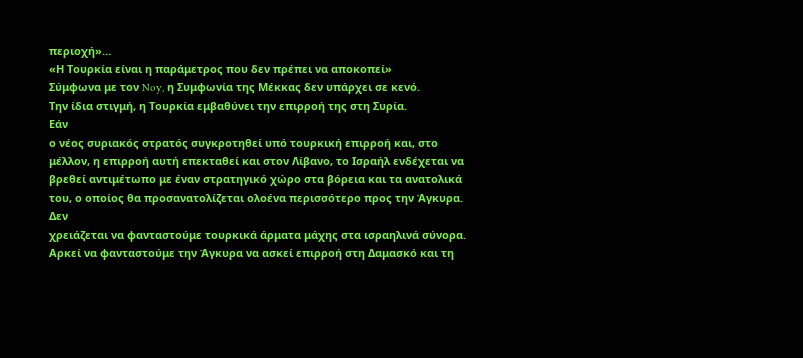περιοχή»…
«Η Τουρκία είναι η παράμετρος που δεν πρέπει να αποκοπεί»
Σύμφωνα με τον Noy, η Συμφωνία της Μέκκας δεν υπάρχει σε κενό.
Την ίδια στιγμή, η Τουρκία εμβαθύνει την επιρροή της στη Συρία.
Εάν
ο νέος συριακός στρατός συγκροτηθεί υπό τουρκική επιρροή και, στο
μέλλον, η επιρροή αυτή επεκταθεί και στον Λίβανο, το Ισραήλ ενδέχεται να
βρεθεί αντιμέτωπο με έναν στρατηγικό χώρο στα βόρεια και τα ανατολικά
του, ο οποίος θα προσανατολίζεται ολοένα περισσότερο προς την Άγκυρα.
Δεν
χρειάζεται να φανταστούμε τουρκικά άρματα μάχης στα ισραηλινά σύνορα.
Αρκεί να φανταστούμε την Άγκυρα να ασκεί επιρροή στη Δαμασκό και τη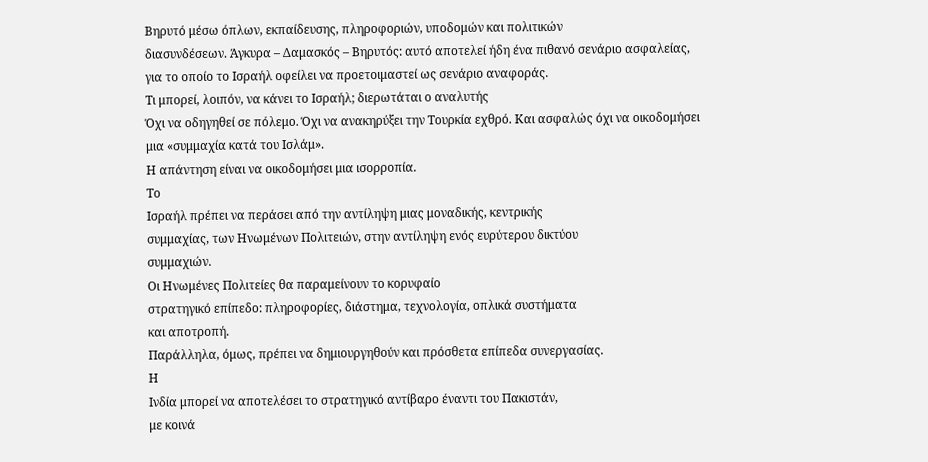Βηρυτό μέσω όπλων, εκπαίδευσης, πληροφοριών, υποδομών και πολιτικών
διασυνδέσεων. Άγκυρα – Δαμασκός – Βηρυτός: αυτό αποτελεί ήδη ένα πιθανό σενάριο ασφαλείας, για το οποίο το Ισραήλ οφείλει να προετοιμαστεί ως σενάριο αναφοράς.
Τι μπορεί, λοιπόν, να κάνει το Ισραήλ; διερωτάται ο αναλυτής
Όχι να οδηγηθεί σε πόλεμο. Όχι να ανακηρύξει την Τουρκία εχθρό. Και ασφαλώς όχι να οικοδομήσει μια «συμμαχία κατά του Ισλάμ».
Η απάντηση είναι να οικοδομήσει μια ισορροπία.
Το
Ισραήλ πρέπει να περάσει από την αντίληψη μιας μοναδικής, κεντρικής
συμμαχίας, των Ηνωμένων Πολιτειών, στην αντίληψη ενός ευρύτερου δικτύου
συμμαχιών.
Οι Ηνωμένες Πολιτείες θα παραμείνουν το κορυφαίο
στρατηγικό επίπεδο: πληροφορίες, διάστημα, τεχνολογία, οπλικά συστήματα
και αποτροπή.
Παράλληλα, όμως, πρέπει να δημιουργηθούν και πρόσθετα επίπεδα συνεργασίας.
Η
Ινδία μπορεί να αποτελέσει το στρατηγικό αντίβαρο έναντι του Πακιστάν,
με κοινά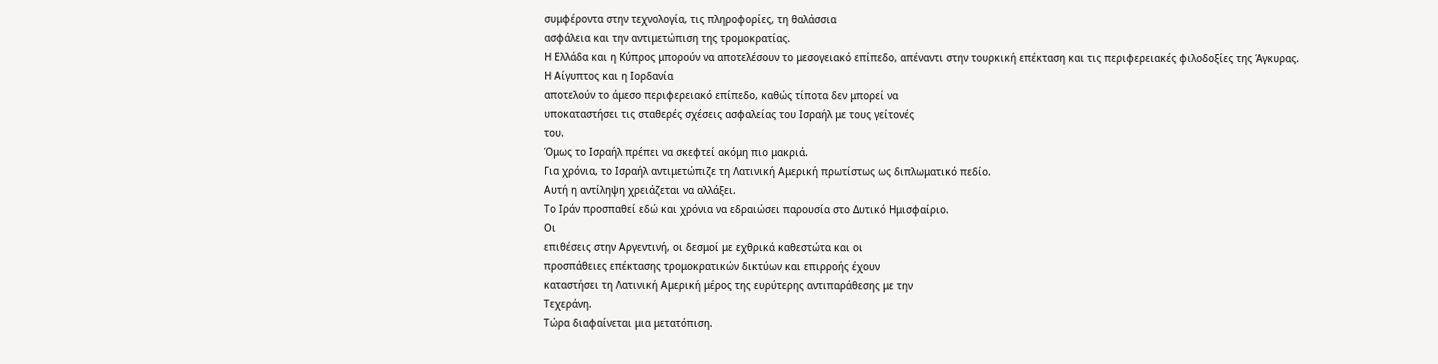συμφέροντα στην τεχνολογία, τις πληροφορίες, τη θαλάσσια
ασφάλεια και την αντιμετώπιση της τρομοκρατίας.
Η Ελλάδα και η Κύπρος μπορούν να αποτελέσουν το μεσογειακό επίπεδο, απέναντι στην τουρκική επέκταση και τις περιφερειακές φιλοδοξίες της Άγκυρας.
Η Αίγυπτος και η Ιορδανία
αποτελούν το άμεσο περιφερειακό επίπεδο, καθώς τίποτα δεν μπορεί να
υποκαταστήσει τις σταθερές σχέσεις ασφαλείας του Ισραήλ με τους γείτονές
του.
Όμως το Ισραήλ πρέπει να σκεφτεί ακόμη πιο μακριά.
Για χρόνια, το Ισραήλ αντιμετώπιζε τη Λατινική Αμερική πρωτίστως ως διπλωματικό πεδίο.
Αυτή η αντίληψη χρειάζεται να αλλάξει.
Το Ιράν προσπαθεί εδώ και χρόνια να εδραιώσει παρουσία στο Δυτικό Ημισφαίριο.
Οι
επιθέσεις στην Αργεντινή, οι δεσμοί με εχθρικά καθεστώτα και οι
προσπάθειες επέκτασης τρομοκρατικών δικτύων και επιρροής έχουν
καταστήσει τη Λατινική Αμερική μέρος της ευρύτερης αντιπαράθεσης με την
Τεχεράνη.
Τώρα διαφαίνεται μια μετατόπιση.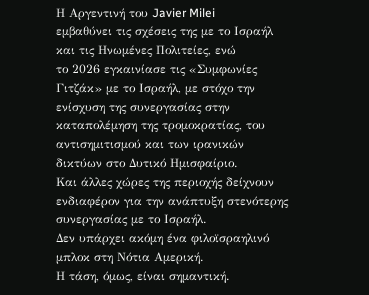Η Αργεντινή του Javier Milei
εμβαθύνει τις σχέσεις της με το Ισραήλ και τις Ηνωμένες Πολιτείες, ενώ
το 2026 εγκαινίασε τις «Συμφωνίες Γιτζάκ» με το Ισραήλ, με στόχο την
ενίσχυση της συνεργασίας στην καταπολέμηση της τρομοκρατίας, του
αντισημιτισμού και των ιρανικών δικτύων στο Δυτικό Ημισφαίριο.
Και άλλες χώρες της περιοχής δείχνουν ενδιαφέρον για την ανάπτυξη στενότερης συνεργασίας με το Ισραήλ.
Δεν υπάρχει ακόμη ένα φιλοϊσραηλινό μπλοκ στη Νότια Αμερική.
Η τάση, όμως, είναι σημαντική.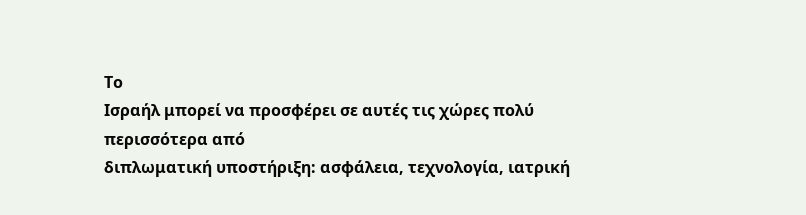Το
Ισραήλ μπορεί να προσφέρει σε αυτές τις χώρες πολύ περισσότερα από
διπλωματική υποστήριξη: ασφάλεια, τεχνολογία, ιατρική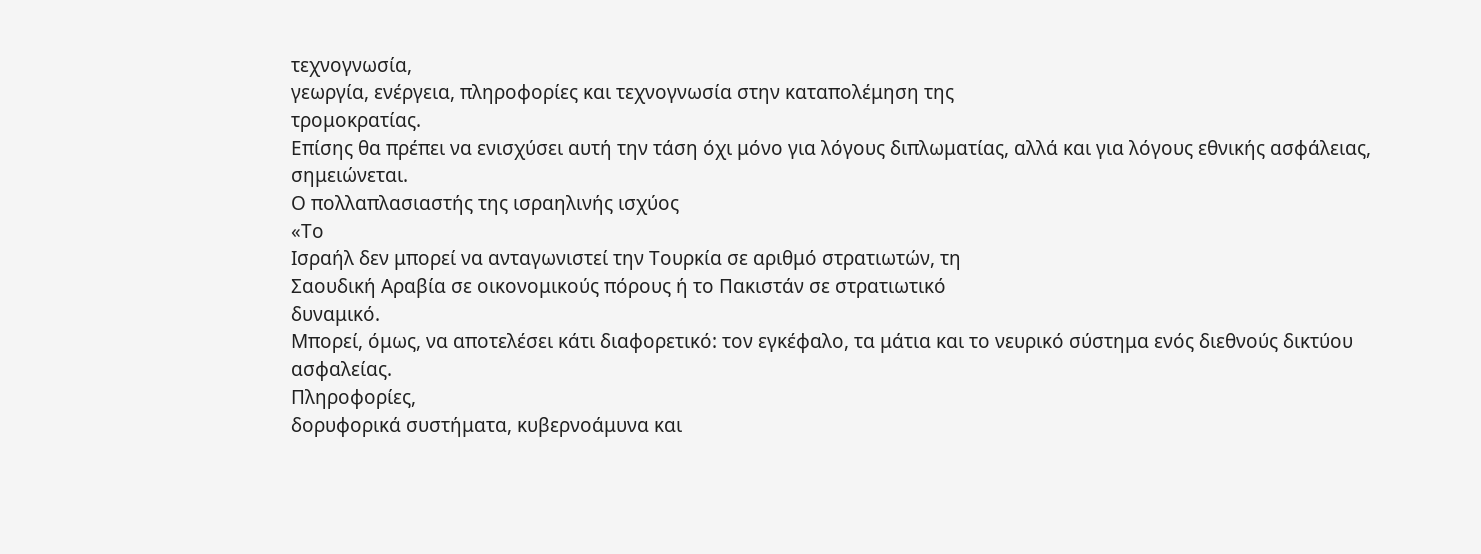τεχνογνωσία,
γεωργία, ενέργεια, πληροφορίες και τεχνογνωσία στην καταπολέμηση της
τρομοκρατίας.
Επίσης θα πρέπει να ενισχύσει αυτή την τάση όχι μόνο για λόγους διπλωματίας, αλλά και για λόγους εθνικής ασφάλειας, σημειώνεται.
Ο πολλαπλασιαστής της ισραηλινής ισχύος
«Το
Ισραήλ δεν μπορεί να ανταγωνιστεί την Τουρκία σε αριθμό στρατιωτών, τη
Σαουδική Αραβία σε οικονομικούς πόρους ή το Πακιστάν σε στρατιωτικό
δυναμικό.
Μπορεί, όμως, να αποτελέσει κάτι διαφορετικό: τον εγκέφαλο, τα μάτια και το νευρικό σύστημα ενός διεθνούς δικτύου ασφαλείας.
Πληροφορίες,
δορυφορικά συστήματα, κυβερνοάμυνα και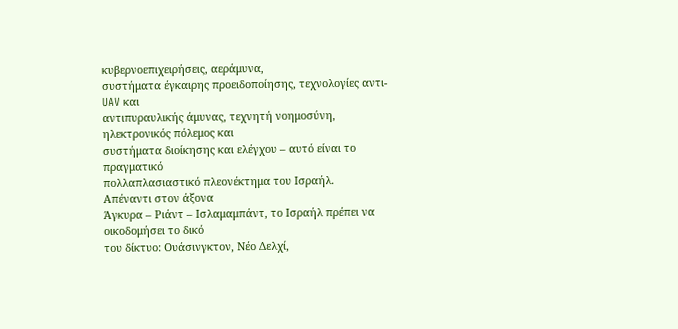κυβερνοεπιχειρήσεις, αεράμυνα,
συστήματα έγκαιρης προειδοποίησης, τεχνολογίες αντι-UAV και
αντιπυραυλικής άμυνας, τεχνητή νοημοσύνη, ηλεκτρονικός πόλεμος και
συστήματα διοίκησης και ελέγχου – αυτό είναι το πραγματικό
πολλαπλασιαστικό πλεονέκτημα του Ισραήλ.
Απέναντι στον άξονα
Άγκυρα – Ριάντ – Ισλαμαμπάντ, το Ισραήλ πρέπει να οικοδομήσει το δικό
του δίκτυο: Ουάσινγκτον, Νέο Δελχί,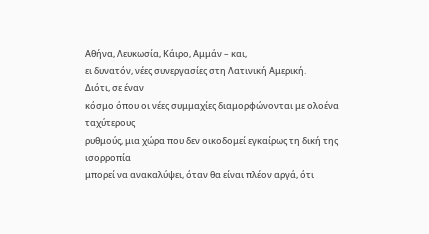Αθήνα, Λευκωσία, Κάιρο, Αμμάν – και,
ει δυνατόν, νέες συνεργασίες στη Λατινική Αμερική.
Διότι, σε έναν
κόσμο όπου οι νέες συμμαχίες διαμορφώνονται με ολοένα ταχύτερους
ρυθμούς, μια χώρα που δεν οικοδομεί εγκαίρως τη δική της ισορροπία
μπορεί να ανακαλύψει, όταν θα είναι πλέον αργά, ότι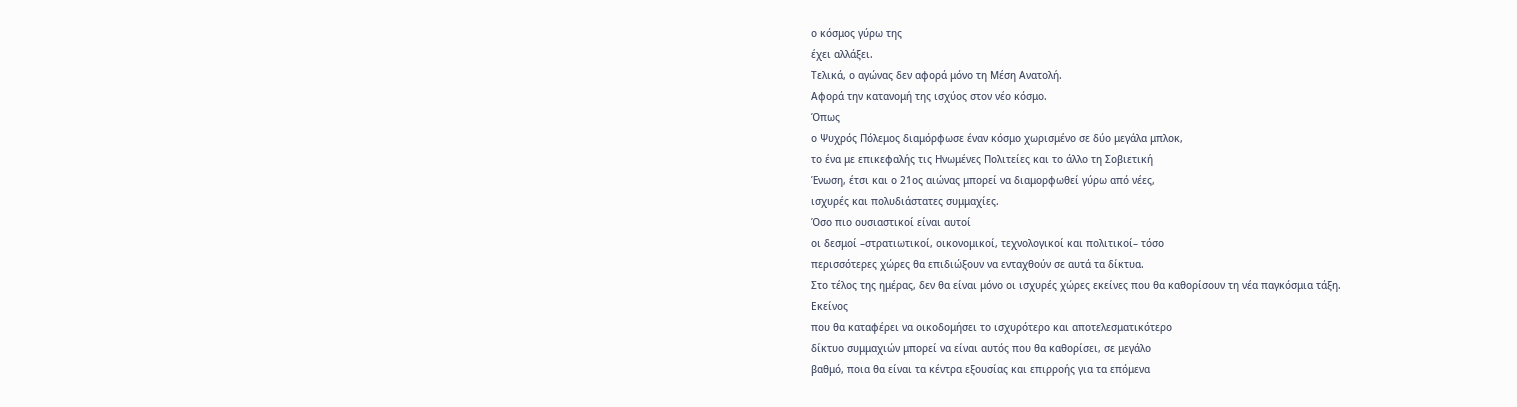ο κόσμος γύρω της
έχει αλλάξει.
Τελικά, ο αγώνας δεν αφορά μόνο τη Μέση Ανατολή.
Αφορά την κατανομή της ισχύος στον νέο κόσμο.
Όπως
ο Ψυχρός Πόλεμος διαμόρφωσε έναν κόσμο χωρισμένο σε δύο μεγάλα μπλοκ,
το ένα με επικεφαλής τις Ηνωμένες Πολιτείες και το άλλο τη Σοβιετική
Ένωση, έτσι και ο 21ος αιώνας μπορεί να διαμορφωθεί γύρω από νέες,
ισχυρές και πολυδιάστατες συμμαχίες.
Όσο πιο ουσιαστικοί είναι αυτοί
οι δεσμοί –στρατιωτικοί, οικονομικοί, τεχνολογικοί και πολιτικοί– τόσο
περισσότερες χώρες θα επιδιώξουν να ενταχθούν σε αυτά τα δίκτυα.
Στο τέλος της ημέρας, δεν θα είναι μόνο οι ισχυρές χώρες εκείνες που θα καθορίσουν τη νέα παγκόσμια τάξη.
Εκείνος
που θα καταφέρει να οικοδομήσει το ισχυρότερο και αποτελεσματικότερο
δίκτυο συμμαχιών μπορεί να είναι αυτός που θα καθορίσει, σε μεγάλο
βαθμό, ποια θα είναι τα κέντρα εξουσίας και επιρροής για τα επόμενα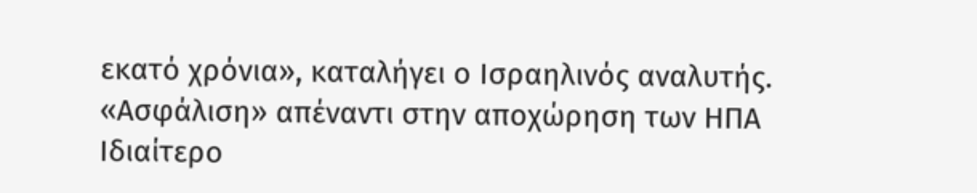εκατό χρόνια», καταλήγει ο Ισραηλινός αναλυτής.
«Ασφάλιση» απέναντι στην αποχώρηση των ΗΠΑ
Ιδιαίτερο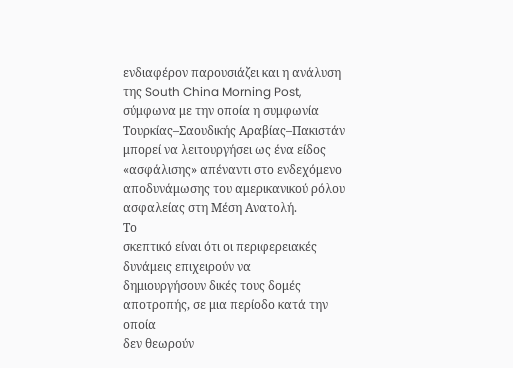ενδιαφέρον παρουσιάζει και η ανάλυση της South China Morning Post,
σύμφωνα με την οποία η συμφωνία Τουρκίας–Σαουδικής Αραβίας–Πακιστάν
μπορεί να λειτουργήσει ως ένα είδος «ασφάλισης» απέναντι στο ενδεχόμενο
αποδυνάμωσης του αμερικανικού ρόλου ασφαλείας στη Μέση Ανατολή.
Το
σκεπτικό είναι ότι οι περιφερειακές δυνάμεις επιχειρούν να
δημιουργήσουν δικές τους δομές αποτροπής, σε μια περίοδο κατά την οποία
δεν θεωρούν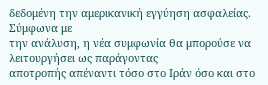δεδομένη την αμερικανική εγγύηση ασφαλείας.
Σύμφωνα με
την ανάλυση, η νέα συμφωνία θα μπορούσε να λειτουργήσει ως παράγοντας
αποτροπής απέναντι τόσο στο Ιράν όσο και στο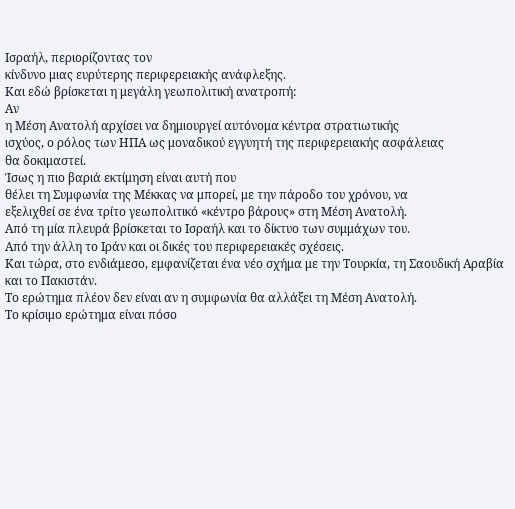Ισραήλ, περιορίζοντας τον
κίνδυνο μιας ευρύτερης περιφερειακής ανάφλεξης.
Και εδώ βρίσκεται η μεγάλη γεωπολιτική ανατροπή:
Αν
η Μέση Ανατολή αρχίσει να δημιουργεί αυτόνομα κέντρα στρατιωτικής
ισχύος, ο ρόλος των ΗΠΑ ως μοναδικού εγγυητή της περιφερειακής ασφάλειας
θα δοκιμαστεί.
Ίσως η πιο βαριά εκτίμηση είναι αυτή που
θέλει τη Συμφωνία της Μέκκας να μπορεί, με την πάροδο του χρόνου, να
εξελιχθεί σε ένα τρίτο γεωπολιτικό «κέντρο βάρους» στη Μέση Ανατολή.
Από τη μία πλευρά βρίσκεται το Ισραήλ και το δίκτυο των συμμάχων του.
Από την άλλη το Ιράν και οι δικές του περιφερειακές σχέσεις.
Και τώρα, στο ενδιάμεσο, εμφανίζεται ένα νέο σχήμα με την Τουρκία, τη Σαουδική Αραβία και το Πακιστάν.
Το ερώτημα πλέον δεν είναι αν η συμφωνία θα αλλάξει τη Μέση Ανατολή.
Το κρίσιμο ερώτημα είναι πόσο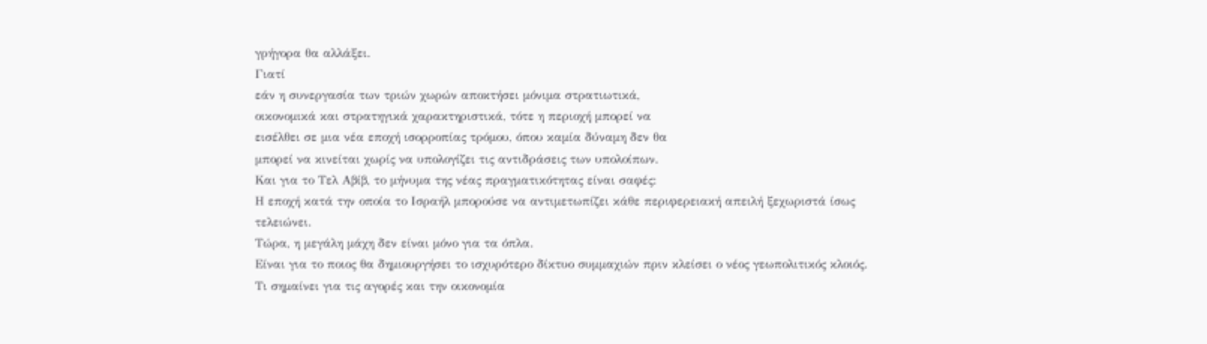γρήγορα θα αλλάξει.
Γιατί
εάν η συνεργασία των τριών χωρών αποκτήσει μόνιμα στρατιωτικά,
οικονομικά και στρατηγικά χαρακτηριστικά, τότε η περιοχή μπορεί να
εισέλθει σε μια νέα εποχή ισορροπίας τρόμου, όπου καμία δύναμη δεν θα
μπορεί να κινείται χωρίς να υπολογίζει τις αντιδράσεις των υπολοίπων.
Και για το Τελ Αβίβ, το μήνυμα της νέας πραγματικότητας είναι σαφές:
Η εποχή κατά την οποία το Ισραήλ μπορούσε να αντιμετωπίζει κάθε περιφερειακή απειλή ξεχωριστά ίσως τελειώνει.
Τώρα, η μεγάλη μάχη δεν είναι μόνο για τα όπλα.
Είναι για το ποιος θα δημιουργήσει το ισχυρότερο δίκτυο συμμαχιών πριν κλείσει ο νέος γεωπολιτικός κλοιός.
Τι σημαίνει για τις αγορές και την οικονομία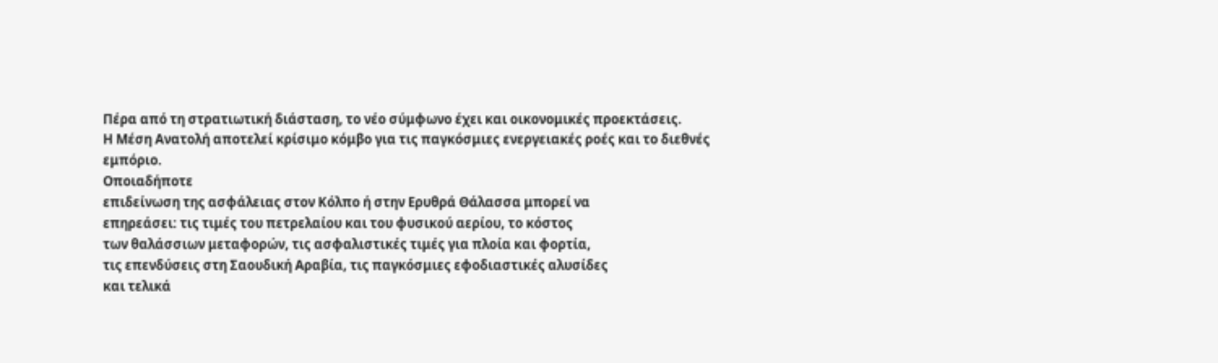Πέρα από τη στρατιωτική διάσταση, το νέο σύμφωνο έχει και οικονομικές προεκτάσεις.
Η Μέση Ανατολή αποτελεί κρίσιμο κόμβο για τις παγκόσμιες ενεργειακές ροές και το διεθνές εμπόριο.
Οποιαδήποτε
επιδείνωση της ασφάλειας στον Κόλπο ή στην Ερυθρά Θάλασσα μπορεί να
επηρεάσει: τις τιμές του πετρελαίου και του φυσικού αερίου, το κόστος
των θαλάσσιων μεταφορών, τις ασφαλιστικές τιμές για πλοία και φορτία,
τις επενδύσεις στη Σαουδική Αραβία, τις παγκόσμιες εφοδιαστικές αλυσίδες
και τελικά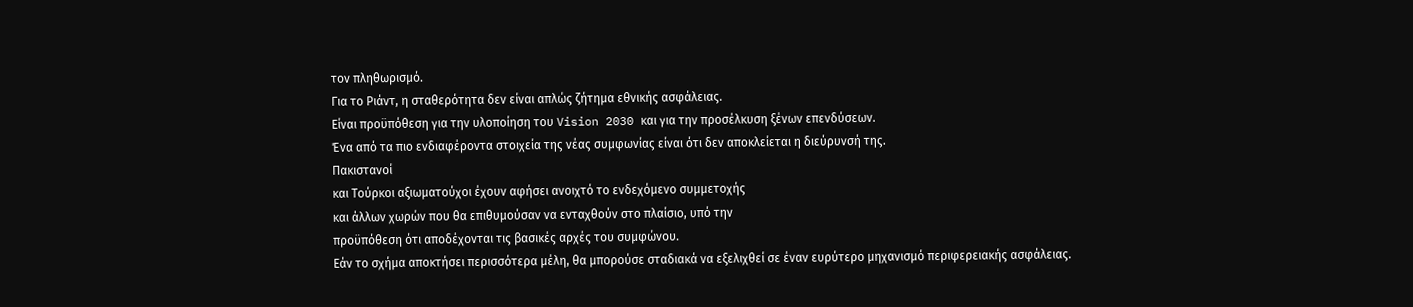τον πληθωρισμό.
Για το Ριάντ, η σταθερότητα δεν είναι απλώς ζήτημα εθνικής ασφάλειας.
Είναι προϋπόθεση για την υλοποίηση του Vision 2030 και για την προσέλκυση ξένων επενδύσεων.
Ένα από τα πιο ενδιαφέροντα στοιχεία της νέας συμφωνίας είναι ότι δεν αποκλείεται η διεύρυνσή της.
Πακιστανοί
και Τούρκοι αξιωματούχοι έχουν αφήσει ανοιχτό το ενδεχόμενο συμμετοχής
και άλλων χωρών που θα επιθυμούσαν να ενταχθούν στο πλαίσιο, υπό την
προϋπόθεση ότι αποδέχονται τις βασικές αρχές του συμφώνου.
Εάν το σχήμα αποκτήσει περισσότερα μέλη, θα μπορούσε σταδιακά να εξελιχθεί σε έναν ευρύτερο μηχανισμό περιφερειακής ασφάλειας.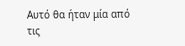Αυτό θα ήταν μία από τις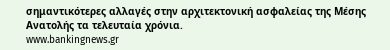σημαντικότερες αλλαγές στην αρχιτεκτονική ασφαλείας της Μέσης Ανατολής τα τελευταία χρόνια.
www.bankingnews.gr